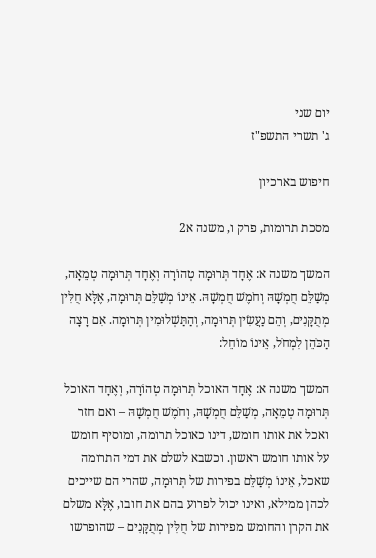יום שני
ג' תשרי התשפ"ז

חיפוש בארכיון

מסכת תרומות, פרק ו, משנה א2

המשך משנה א: אֶחָד תְּרוּמָה טְהוֹרָה וְאֶחָד תְּרוּמָה טְמֵאָה, מְשַׁלֵּם חֻמְשָׁהּ וְחֹמֶשׁ חֻמְשָׁהּ. אֵינוֹ מְשַׁלֵּם תְּרוּמָה, אֶלָּא חֻלִּין מְתֻקָּנִים, וְהֵם נַעֲשִׂין תְּרוּמָה, וְהַתַּשְׁלוּמִין תְּרוּמָה. אִם רָצָה הַכֹּהֵן לִמְחֹל, אֵינוֹ מוֹחֵל:

המשך משנה א: אֶחָד האוכל תְּרוּמָה טְהוֹרָה, וְאֶחָד האוכל תְּרוּמָה טְמֵאָה, מְשַׁלֵּם חֻמְשָׁהּ, וְחֹמֶשׁ חֻמְשָׁהּ – ואם חזר ואכל את אותו חומש, דינו כאוכל תרומה, ומוסיף חומש על אותו חומש ראשון. וכשבא לשלם את דמי התרומה שאכל, אֵינוֹ מְשַׁלֵּם בפירות של תְּרוּמָה, שהרי הם שייכים לכהן ממילא, ואינו יכול לפרוע בהם את חובו, אֶלָּא משלם את הקרן והחומש מפירות של חֻלִּין מְתֻקָּנִים – שהופרשו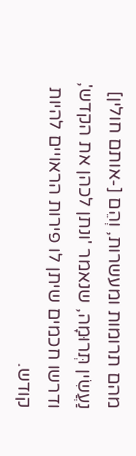מהם תרומות ומעשרות, וְהֵם [-אותם חולין] נַעֲשִׂין תְּרוּמָה, שנאמר 'ונתן לכהן את הקדש', ודרשו חכמים שיתן לו פירות הראויים להיות קודש.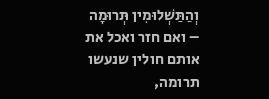וְהַתַּשְׁלוּמִין תְּרוּמָה – ואם חזר ואכל את אותם חולין שנעשו תרומה,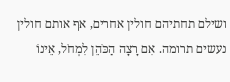ושילם תחתיהם חולין אחרים, אף אותם חולין נעשים תרומה. אִם רָצָה הַכֹּהֵן לִמְחֹל, אֵינוֹ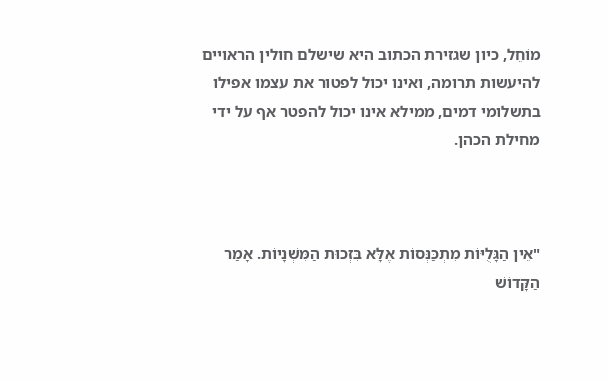מוֹחֵל, כיון שגזירת הכתוב היא שישלם חולין הראויים להיעשות תרומה, ואינו יכול לפטור את עצמו אפילו בתשלומי דמים, ממילא אינו יכול להפטר אף על ידי מחילת הכהן.



"אֵין הַגָּלֻיּוֹת מִתְכַּנְּסוֹת אֶלָּא בִּזְכוּת הַמִּשְׁנָיוֹת. אָמַר הַקָּדוֹשׁ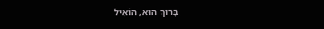בָּרוּךְ הוּא, הוֹאִיל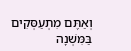וְאַתֶּם מִתְעַסְּקִים בַּמִּשְׁנָה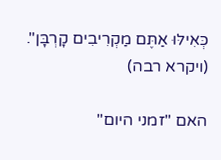כְּאִילּוּ אַתֶּם מַקְרִיבִים קָרְבָּן". (ויקרא רבה)

האם "זמני היום"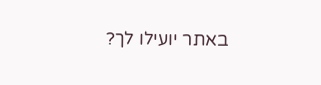באתר יועילו לך?